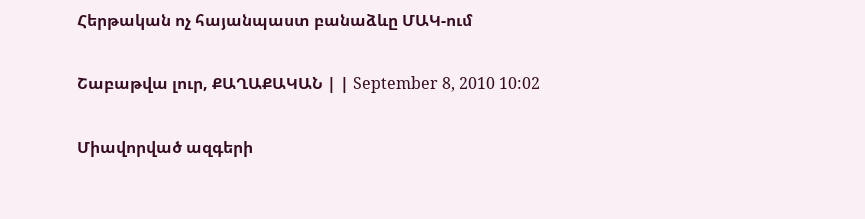Հերթական ոչ հայանպաստ բանաձևը ՄԱԿ-ում

Շաբաթվա լուր, ՔԱՂԱՔԱԿԱՆ | | September 8, 2010 10:02

Միավորված ազգերի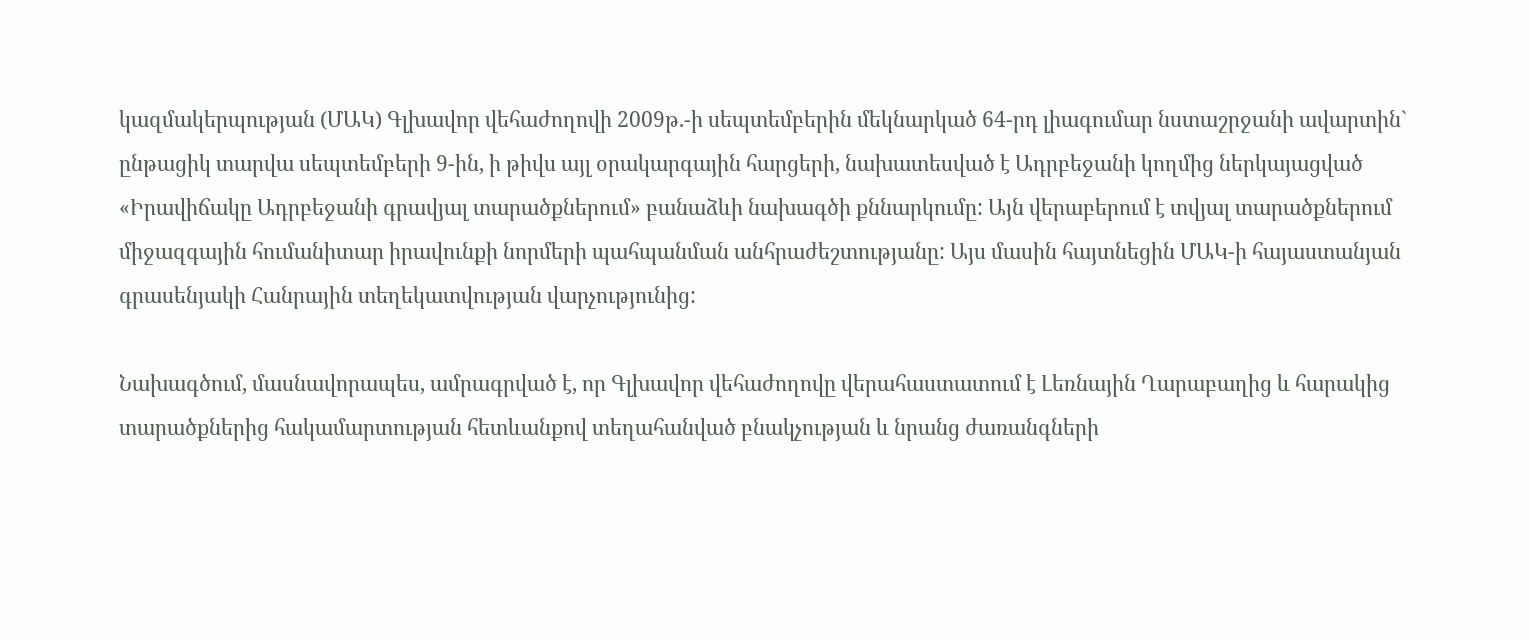կազմակերպության (ՄԱԿ) Գլխավոր վեհաժողովի 2009թ.-ի սեպտեմբերին մեկնարկած 64-րդ լիագումար նստաշրջանի ավարտին` ընթացիկ տարվա սեպտեմբերի 9-ին, ի թիվս այլ օրակարգային հարցերի, նախատեսված է Ադրբեջանի կողմից ներկայացված «Իրավիճակը Ադրբեջանի գրավյալ տարածքներում» բանաձևի նախագծի քննարկումը: Այն վերաբերում է տվյալ տարածքներում միջազգային հումանիտար իրավունքի նորմերի պահպանման անհրաժեշտությանը: Այս մասին հայտնեցին ՄԱԿ-ի հայաստանյան գրասենյակի Հանրային տեղեկատվության վարչությունից:

Նախագծում, մասնավորապես, ամրագրված է, որ Գլխավոր վեհաժողովը վերահաստատում է Լեռնային Ղարաբաղից և հարակից տարածքներից հակամարտության հետևանքով տեղահանված բնակչության և նրանց ժառանգների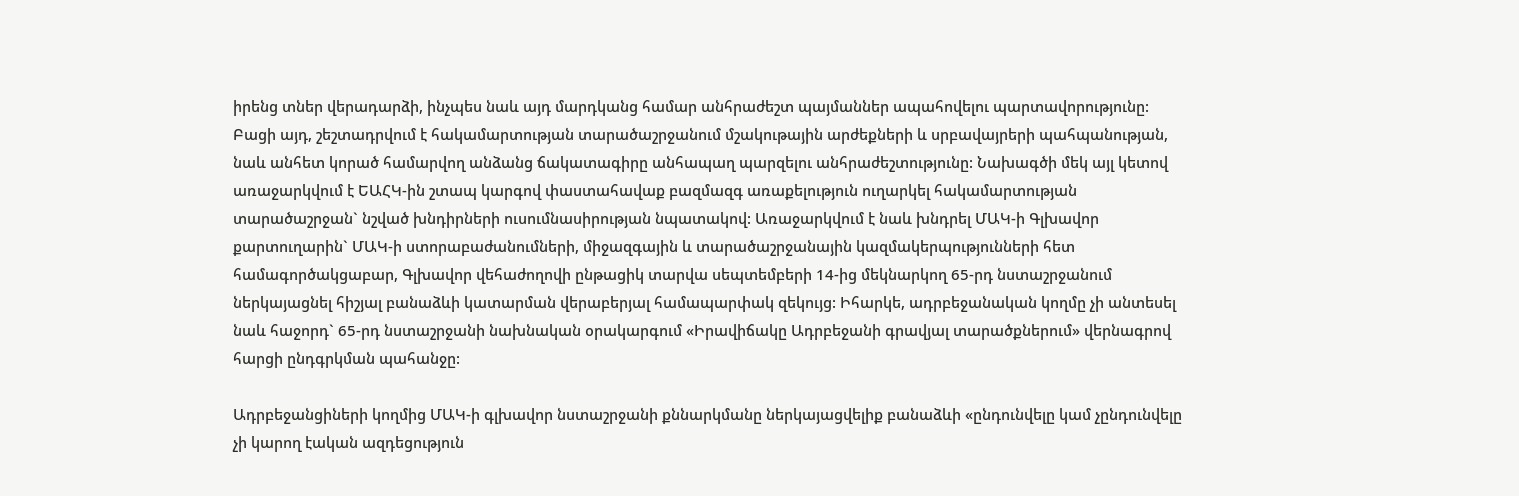իրենց տներ վերադարձի, ինչպես նաև այդ մարդկանց համար անհրաժեշտ պայմաններ ապահովելու պարտավորությունը: Բացի այդ, շեշտադրվում է հակամարտության տարածաշրջանում մշակութային արժեքների և սրբավայրերի պահպանության, նաև անհետ կորած համարվող անձանց ճակատագիրը անհապաղ պարզելու անհրաժեշտությունը: Նախագծի մեկ այլ կետով առաջարկվում է ԵԱՀԿ-ին շտապ կարգով փաստահավաք բազմազգ առաքելություն ուղարկել հակամարտության տարածաշրջան` նշված խնդիրների ուսումնասիրության նպատակով: Առաջարկվում է նաև խնդրել ՄԱԿ-ի Գլխավոր քարտուղարին` ՄԱԿ-ի ստորաբաժանումների, միջազգային և տարածաշրջանային կազմակերպությունների հետ համագործակցաբար, Գլխավոր վեհաժողովի ընթացիկ տարվա սեպտեմբերի 14-ից մեկնարկող 65-րդ նստաշրջանում ներկայացնել հիշյալ բանաձևի կատարման վերաբերյալ համապարփակ զեկույց: Իհարկե, ադրբեջանական կողմը չի անտեսել նաև հաջորդ` 65-րդ նստաշրջանի նախնական օրակարգում «Իրավիճակը Ադրբեջանի գրավյալ տարածքներում» վերնագրով հարցի ընդգրկման պահանջը:

Ադրբեջանցիների կողմից ՄԱԿ-ի գլխավոր նստաշրջանի քննարկմանը ներկայացվելիք բանաձևի «ընդունվելը կամ չընդունվելը չի կարող էական ազդեցություն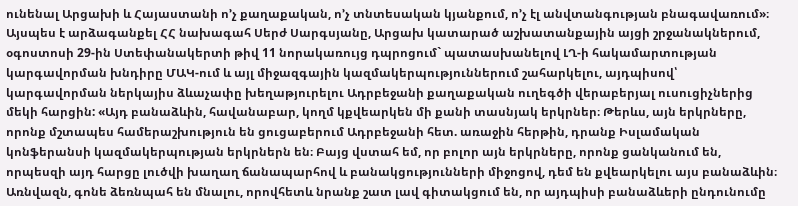ունենալ Արցախի և Հայաստանի ո’չ քաղաքական, ո’չ տնտեսական կյանքում, ո’չ էլ անվտանգության բնագավառում»։ Այսպես է արձագանքել ՀՀ նախագահ Սերժ Սարգսյանը, Արցախ կատարած աշխատանքային այցի շրջանակներում, օգոստոսի 29-ին Ստեփանակերտի թիվ 11 նորակառույց դպրոցում` պատասխանելով ԼՂ-ի հակամարտության կարգավորման խնդիրը ՄԱԿ-ում և այլ միջազգային կազմակերպություններում շահարկելու, այդպիսով՝ կարգավորման ներկայիս ձևաչափը խեղաթյուրելու Ադրբեջանի քաղաքական ուղեգծի վերաբերյալ ուսուցիչներից մեկի հարցին: «Այդ բանաձևին, հավանաբար, կողմ կքվեարկեն մի քանի տասնյակ երկրներ։ Թերևս, այն երկրները, որոնք մշտապես համերաշխություն են ցուցաբերում Ադրբեջանի հետ. առաջին հերթին, դրանք Իսլամական կոնֆերանսի կազմակերպության երկրներն են։ Բայց վստահ եմ, որ բոլոր այն երկրները, որոնք ցանկանում են, որպեսզի այդ հարցը լուծվի խաղաղ ճանապարհով և բանակցությունների միջոցով, դեմ են քվեարկելու այս բանաձևին։ Առնվազն, գոնե ձեռնպահ են մնալու, որովհետև նրանք շատ լավ գիտակցում են, որ այդպիսի բանաձևերի ընդունումը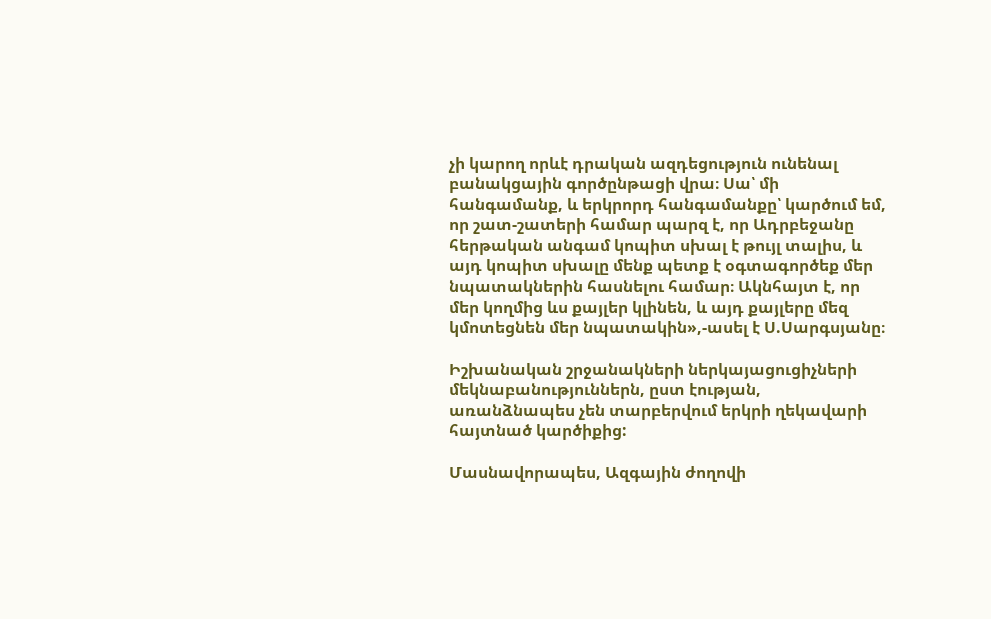չի կարող որևէ դրական ազդեցություն ունենալ բանակցային գործընթացի վրա։ Սա՝ մի հանգամանք, և երկրորդ հանգամանքը՝ կարծում եմ, որ շատ-շատերի համար պարզ է, որ Ադրբեջանը հերթական անգամ կոպիտ սխալ է թույլ տալիս, և այդ կոպիտ սխալը մենք պետք է օգտագործեք մեր նպատակներին հասնելու համար։ Ակնհայտ է, որ մեր կողմից ևս քայլեր կլինեն, և այդ քայլերը մեզ կմոտեցնեն մեր նպատակին»,-ասել է Ս.Սարգսյանը։

Իշխանական շրջանակների ներկայացուցիչների մեկնաբանություններն, ըստ էության, առանձնապես չեն տարբերվում երկրի ղեկավարի հայտնած կարծիքից:

Մասնավորապես, Ազգային ժողովի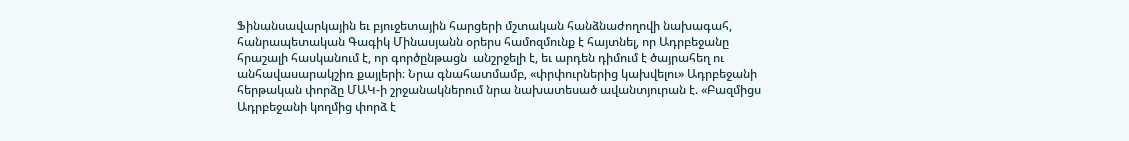Ֆինանսավարկային եւ բյուջետային հարցերի մշտական հանձնաժողովի նախագահ, հանրապետական Գագիկ Մինասյանն օրերս համոզմունք է հայտնել, որ Ադրբեջանը հրաշալի հասկանում է, որ գործընթացն  անշրջելի է, եւ արդեն դիմում է ծայրահեղ ու անհավասարակշիռ քայլերի։ Նրա գնահատմամբ, «փրփուրներից կախվելու» Ադրբեջանի հերթական փորձը ՄԱԿ-ի շրջանակներում նրա նախատեսած ավանտյուրան է. «Բազմիցս Ադրբեջանի կողմից փորձ է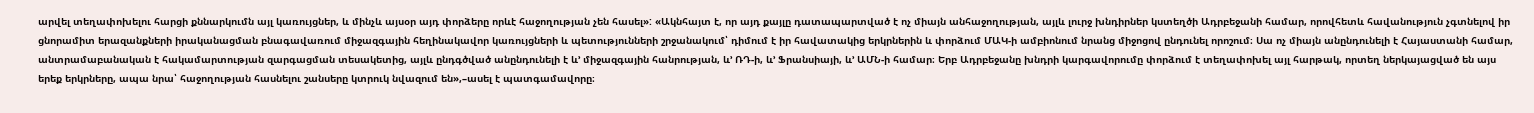արվել տեղափոխելու հարցի քննարկումն այլ կառույցներ, և մինչև այսօր այդ փորձերը որևէ հաջողության չեն հասել»: «Ակնհայտ է, որ այդ քայլը դատապարտված է ոչ միայն անհաջողության, այլև լուրջ խնդիրներ կստեղծի Ադրբեջանի համար, որովհետև հավանություն չգտնելով իր ցնորամիտ երազանքների իրականացման բնագավառում միջազգային հեղինակավոր կառույցների և պետությունների շրջանակում՝ դիմում է իր հավատակից երկրներին և փորձում ՄԱԿ-ի ամբիոնում նրանց միջոցով ընդունել որոշում։ Սա ոչ միայն անընդունելի է Հայաստանի համար, անտրամաբանական է հակամարտության զարգացման տեսակետից, այլև ընդգծված անընդունելի է և’ միջազգային հանրության, և’ ՌԴ-ի, և’ Ֆրանսիայի, և’ ԱՄՆ-ի համար։ Երբ Ադրբեջանը խնդրի կարգավորումը փորձում է տեղափոխել այլ հարթակ, որտեղ ներկայացված են այս երեք երկրները, ապա նրա՝ հաջողության հասնելու շանսերը կտրուկ նվազում են»,–ասել է պատգամավորը։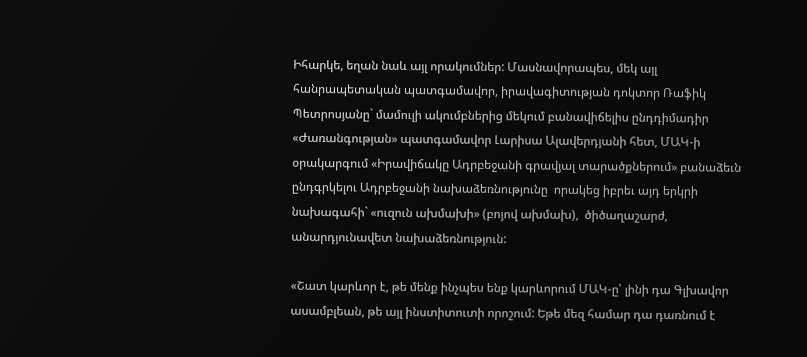Իհարկե, եղան նաև այլ որակումներ: Մասնավորապես, մեկ այլ հանրապետական պատգամավոր, իրավագիտության դոկտոր Ռաֆիկ Պետրոսյանը` մամուլի ակումբներից մեկում բանավիճելիս ընդդիմադիր «Ժառանգության» պատգամավոր Լարիսա Ալավերդյանի հետ, ՄԱԿ-ի օրակարգում «Իրավիճակը Ադրբեջանի գրավյալ տարածքներում» բանաձեւն ընդգրկելու Ադրբեջանի նախաձեռնությունը  որակեց իբրեւ այդ երկրի նախագահի` «ուզուն ախմախի» (բոյով ախմախ),  ծիծաղաշարժ, անարդյունավետ նախաձեռնություն:

«Շատ կարևոր է, թե մենք ինչպես ենք կարևորում ՄԱԿ-ը՝ լինի դա Գլխավոր ասամբլեան, թե այլ ինստիտուտի որոշում: Եթե մեզ համար դա դառնում է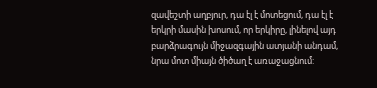զավեշտի աղբյուր, դա էլ է մոտեցում, դա էլ է երկրի մասին խոսում, որ երկիրը, լինելով այդ բարձրագույն միջազգային ատյանի անդամ, նրա մոտ միայն ծիծաղ է առաջացնում: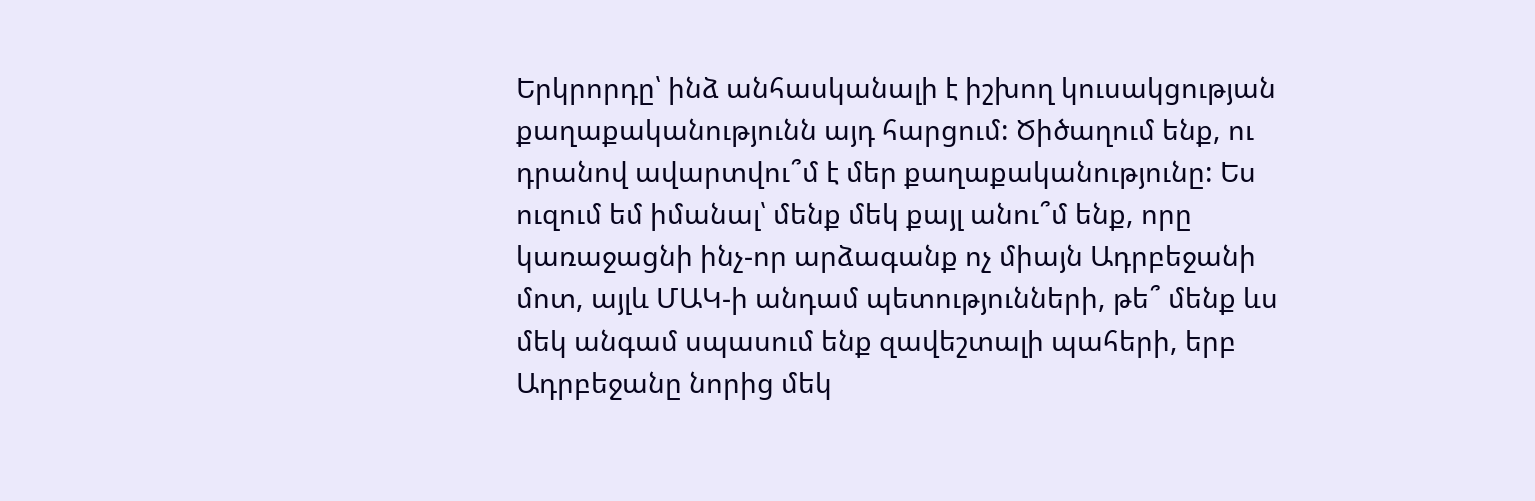Երկրորդը՝ ինձ անհասկանալի է իշխող կուսակցության քաղաքականությունն այդ հարցում: Ծիծաղում ենք, ու դրանով ավարտվու՞մ է մեր քաղաքականությունը: Ես ուզում եմ իմանալ՝ մենք մեկ քայլ անու՞մ ենք, որը կառաջացնի ինչ-որ արձագանք ոչ միայն Ադրբեջանի մոտ, այլև ՄԱԿ-ի անդամ պետությունների, թե՞ մենք ևս մեկ անգամ սպասում ենք զավեշտալի պահերի, երբ Ադրբեջանը նորից մեկ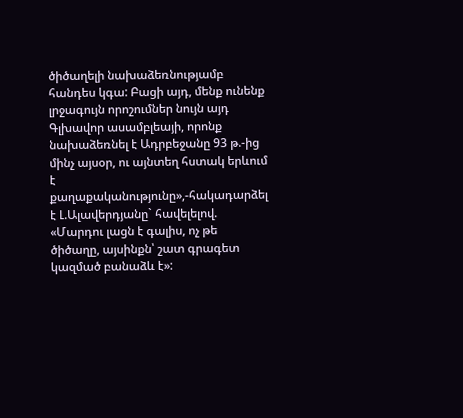ծիծաղելի նախաձեռնությամբ հանդես կգա: Բացի այդ, մենք ունենք լրջագույն որոշումներ նույն այդ Գլխավոր ասամբլեայի, որոնք նախաձեռնել է Ադրբեջանը 93 թ.-ից մինչ այսօր, ու այնտեղ հստակ երևում է քաղաքականությունը»,-հակադարձել է Լ.Ալավերդյանը` հավելելով. «Մարդու լացն է գալիս, ոչ թե ծիծաղը, այսինքն՝ շատ գրագետ կազմած բանաձև է»: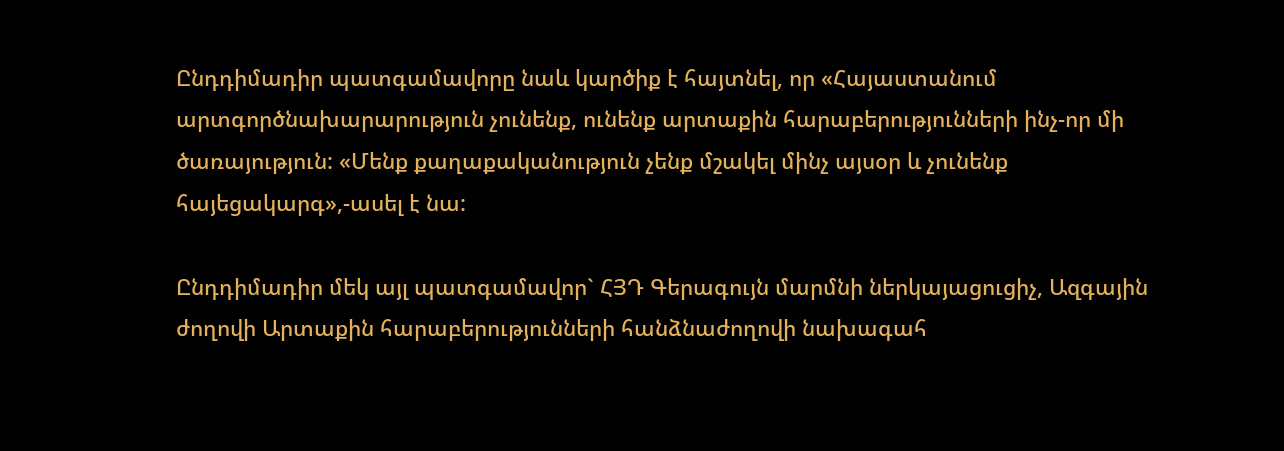Ընդդիմադիր պատգամավորը նաև կարծիք է հայտնել, որ «Հայաստանում արտգործնախարարություն չունենք, ունենք արտաքին հարաբերությունների ինչ-որ մի ծառայություն: «Մենք քաղաքականություն չենք մշակել մինչ այսօր և չունենք հայեցակարգ»,-ասել է նա:

Ընդդիմադիր մեկ այլ պատգամավոր` ՀՅԴ Գերագույն մարմնի ներկայացուցիչ, Ազգային ժողովի Արտաքին հարաբերությունների հանձնաժողովի նախագահ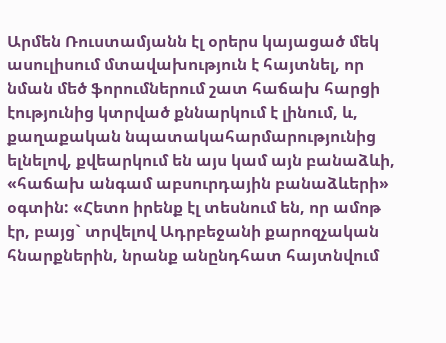Արմեն Ռուստամյանն էլ օրերս կայացած մեկ ասուլիսում մտավախություն է հայտնել, որ նման մեծ ֆորումներում շատ հաճախ հարցի էությունից կտրված քննարկում է լինում, և, քաղաքական նպատակահարմարությունից ելնելով, քվեարկում են այս կամ այն բանաձևի, «հաճախ անգամ աբսուրդային բանաձևերի» օգտին: «Հետո իրենք էլ տեսնում են, որ ամոթ էր, բայց` տրվելով Ադրբեջանի քարոզչական հնարքներին, նրանք անընդհատ հայտնվում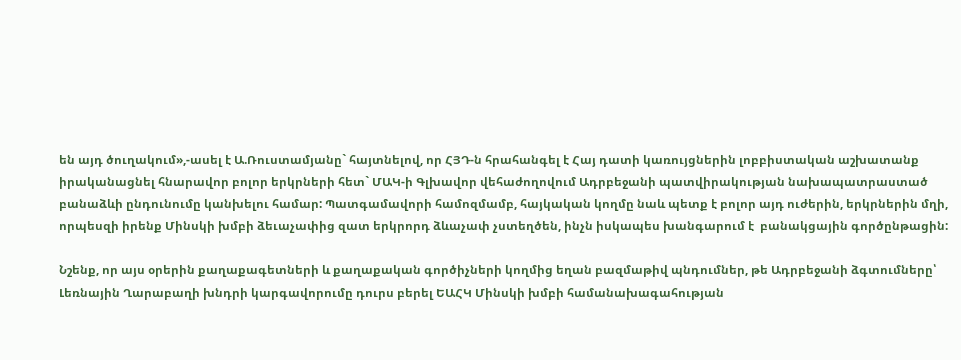են այդ ծուղակում»,-ասել է Ա.Ռուստամյանը` հայտնելով, որ ՀՅԴ-ն հրահանգել է Հայ դատի կառույցներին լոբբիստական աշխատանք իրականացնել հնարավոր բոլոր երկրների հետ` ՄԱԿ-ի Գլխավոր վեհաժողովում Ադրբեջանի պատվիրակության նախապատրաստած բանաձևի ընդունումը կանխելու համար: Պատգամավորի համոզմամբ, հայկական կողմը նաև պետք է բոլոր այդ ուժերին, երկրներին մղի, որպեսզի իրենք Մինսկի խմբի ձեւաչափից զատ երկրորդ ձևաչափ չստեղծեն, ինչն իսկապես խանգարում է  բանակցային գործընթացին:

Նշենք, որ այս օրերին քաղաքագետների և քաղաքական գործիչների կողմից եղան բազմաթիվ պնդումներ, թե Ադրբեջանի ձգտումները՝ Լեռնային Ղարաբաղի խնդրի կարգավորումը դուրս բերել ԵԱՀԿ Մինսկի խմբի համանախագահության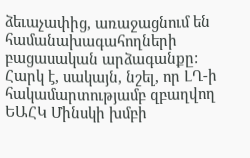ձեւաչափից, առաջացնում են համանախագահողների բացասական արձագանքը: Հարկ է, սակայն, նշել, որ ԼՂ-ի հակամարտությամբ զբաղվող ԵԱՀԿ Մինսկի խմբի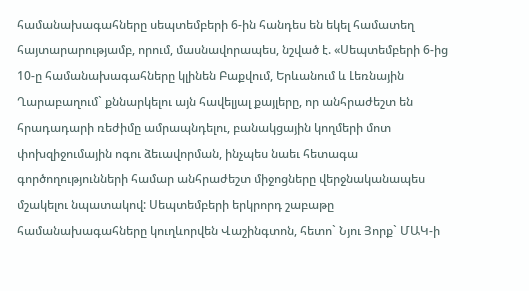համանախագահները սեպտեմբերի 6-ին հանդես են եկել համատեղ հայտարարությամբ, որում, մասնավորապես, նշված է. «Սեպտեմբերի 6-ից 10-ը համանախագահները կլինեն Բաքվում, Երևանում և Լեռնային Ղարաբաղում` քննարկելու այն հավելյալ քայլերը, որ անհրաժեշտ են հրադադարի ռեժիմը ամրապնդելու, բանակցային կողմերի մոտ փոխզիջումային ոգու ձեւավորման, ինչպես նաեւ հետագա գործողությունների համար անհրաժեշտ միջոցները վերջնականապես մշակելու նպատակով: Սեպտեմբերի երկրորդ շաբաթը համանախագահները կուղևորվեն Վաշինգտոն, հետո` Նյու Յորք` ՄԱԿ-ի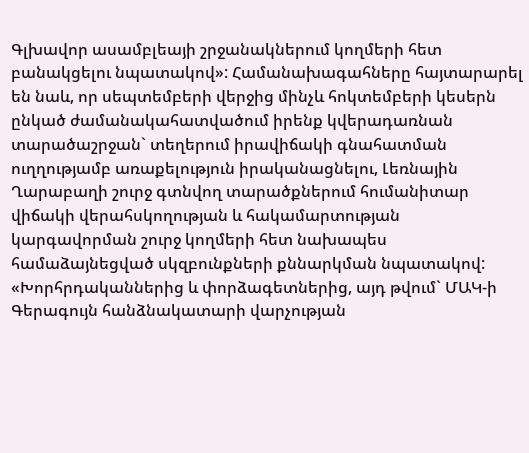Գլխավոր ասամբլեայի շրջանակներում կողմերի հետ բանակցելու նպատակով»: Համանախագահները հայտարարել են նաև, որ սեպտեմբերի վերջից մինչև հոկտեմբերի կեսերն ընկած ժամանակահատվածում իրենք կվերադառնան տարածաշրջան` տեղերում իրավիճակի գնահատման ուղղությամբ առաքելություն իրականացնելու, Լեռնային Ղարաբաղի շուրջ գտնվող տարածքներում հումանիտար վիճակի վերահսկողության և հակամարտության կարգավորման շուրջ կողմերի հետ նախապես համաձայնեցված սկզբունքների քննարկման նպատակով: «Խորհրդականներից և փորձագետներից, այդ թվում` ՄԱԿ-ի Գերագույն հանձնակատարի վարչության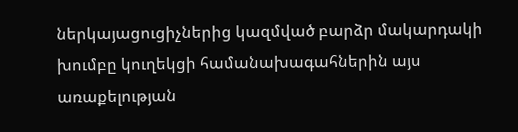ներկայացուցիչներից կազմված բարձր մակարդակի խումբը կուղեկցի համանախագահներին այս առաքելության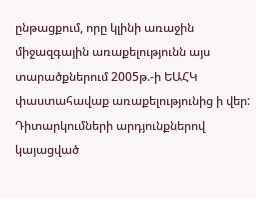ընթացքում, որը կլինի առաջին միջազգային առաքելությունն այս տարածքներում 2005թ.-ի ԵԱՀԿ փաստահավաք առաքելությունից ի վեր: Դիտարկումների արդյունքներով կայացված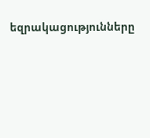եզրակացությունները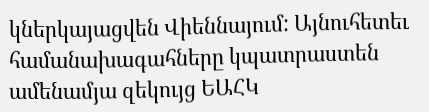կներկայացվեն Վիեննայում: Այնուհետեւ համանախագահները կպատրաստեն ամենամյա զեկույց ԵԱՀԿ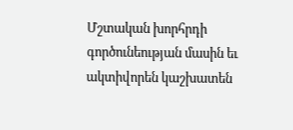Մշտական խորհրդի գործունեության մասին եւ ակտիվորեն կաշխատեն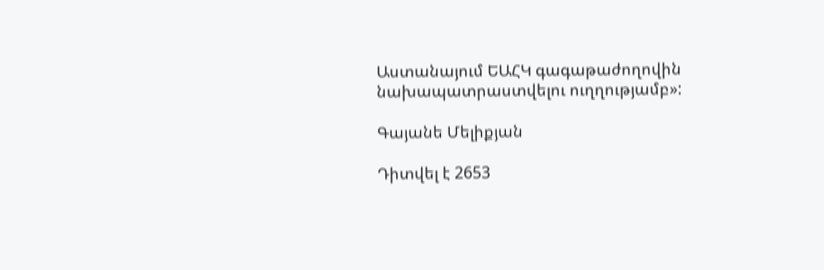Աստանայում ԵԱՀԿ գագաթաժողովին նախապատրաստվելու ուղղությամբ»:

Գայանե Մելիքյան

Դիտվել է 2653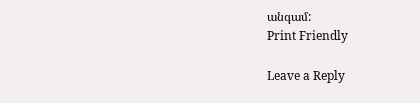անգամ:
Print Friendly

Leave a Reply